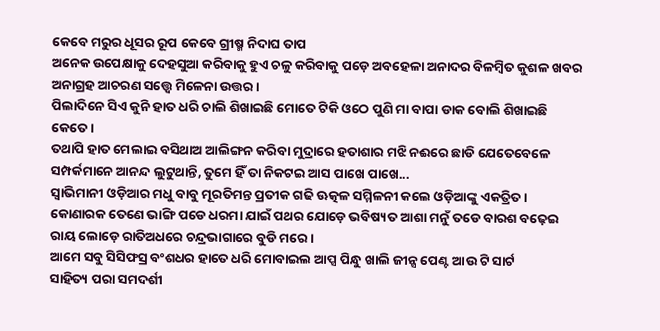କେବେ ମରୁର ଧୂସର ରୂପ କେବେ ଗ୍ରୀଷ୍ମ ନିଦାଘ ତାପ
ଅନେକ ଉପେକ୍ଷାକୁ ଦେହସୁଆ କରିବାକୁ ହୁଏ ଚଳୁ କରିବାକୁ ପଡ଼େ ଅବହେଳା ଅନାଦର ବିଳମ୍ୱିତ କୁଶଳ ଖବର ଅନାଗ୍ରହ ଆଚରଣ ସତ୍ତ୍ୱେ ମିଳେନା ଉତ୍ତର ।
ପିଲାଦିନେ ସିଏ କୁନି ହାତ ଧରି ଚାଲି ଶିଖାଇଛି ମୋତେ ଟିକି ଓଠେ ପୁଣି ମା ବାପା ଡାକ ବୋଲି ଶିଖାଇଛି କେତେ ।
ତଥାପି ହାତ ମେଲାଇ ବସିଥାଅ ଆଲିଙ୍ଗନ କରିବା ମୁଦ୍ରାରେ ହତାଶାର ମଝି ନଈରେ ଛାଡି ଯେତେବେଳେ ସମ୍ପର୍କମାନେ ଆନନ୍ଦ ଲୁଟୁଥାନ୍ତି, ତୁମେ ହିଁ ତା ନିକଟଇ ଆସ ପାଖେ ପାଖେ...
ସ୍ୱାଭିମାନୀ ଓଡ଼ିଆର ମଧୁ ବାବୁ ମୂରତିମନ୍ତ ପ୍ରତୀକ ଗଢି ଊତ୍କଳ ସମ୍ମିଳନୀ କଲେ ଓଡ଼ିଆଙ୍କୁ ଏକତ୍ରିତ ।
କୋଣାରକ ତେଣେ ଭାଙ୍ଗି ପଡେ ଧରମା ଯାଇଁ ପଥର ଯୋଡ଼େ ଭବିଷ୍ୟତ ଆଶା ମନୁଁ ତଡେ ବାରଶ ବଢ଼େଇ ରାୟ ଲୋଡ଼େ ରାତିଅଧରେ ଚନ୍ଦ୍ରଭାଗାରେ ବୁଡି ମରେ ।
ଆମେ ସବୁ ସିସିଫସ୍ର ବଂଶଧର ହାତେ ଧରି ମୋବାଇଲ ଆପ୍ସ ପିନ୍ଧୁ ଖାଲି ଜୀନ୍ସ ପେଣ୍ଟ ଆଉ ଟି ସାର୍ଟ
ସାହିତ୍ୟ ପରା ସମଦର୍ଶୀ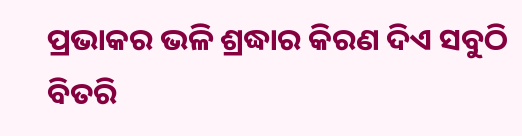ପ୍ରଭାକର ଭଳି ଶ୍ରଦ୍ଧାର କିରଣ ଦିଏ ସବୁଠି ବିତରି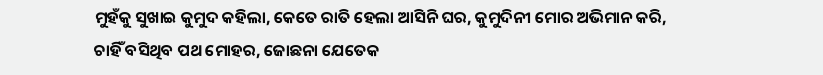ମୁହଁକୁ ସୁଖାଇ କୁମୁଦ କହିଲା, କେତେ ରାତି ହେଲା ଆସିନି ଘର, କୁମୁଦିନୀ ମୋର ଅଭିମାନ କରି, ଚାହିଁ ବସିଥିବ ପଥ ମୋହର, ଜୋଛନା ଯେତେକ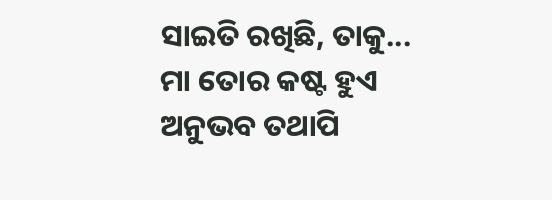ସାଇତି ରଖିଛି, ତାକୁ...
ମା ତୋର କଷ୍ଟ ହୁଏ ଅନୁଭବ ତଥାପି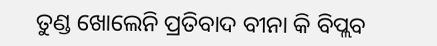ତୁଣ୍ଡ ଖୋଲେନି ପ୍ରତିବାଦ ବୀନା କି ବିପ୍ଲବ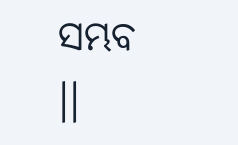ସମ୍ଭବ ।।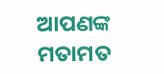ଆପଣଙ୍କ ମତାମତ